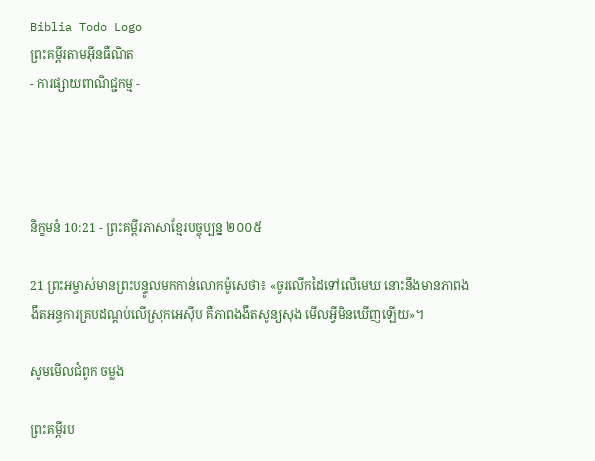Biblia Todo Logo
ព្រះគម្ពីរតាមអ៊ីនធឺណិត
- ការផ្សាយពាណិជ្ជកម្ម -




និក្ខមនំ 10:21 - ព្រះគម្ពីរភាសាខ្មែរបច្ចុប្បន្ន ២០០៥

21 ព្រះ‌អម្ចាស់មានព្រះ‌បន្ទូលមកកាន់លោកម៉ូសេថា៖ «ចូរលើកដៃទៅលើមេឃ នោះនឹងមានភាពងងឹតអន្ធការគ្របដណ្ដប់លើស្រុកអេស៊ីប គឺភាពងងឹតសូន្យ‌សុង មើលអ្វីមិនឃើញឡើយ»។

សូមមើលជំពូក ចម្លង

ព្រះគម្ពីរប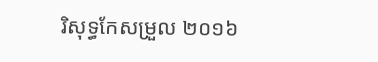រិសុទ្ធកែសម្រួល ២០១៦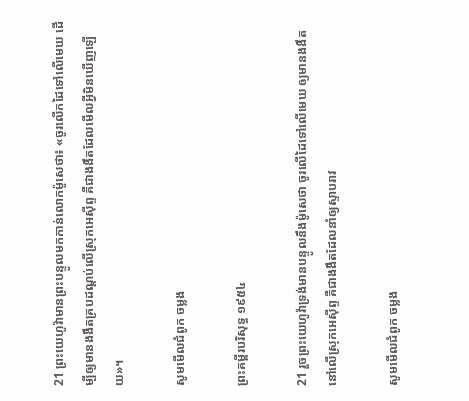21 ព្រះ‌យេហូវ៉ាមានព្រះ‌បន្ទូលមកកាន់លោកម៉ូសេថា៖ «ចូរលើកដៃទៅលើមេឃ ដើម្បីឲ្យមានងងឹតគ្របដណ្ដប់លើស្រុកអេស៊ីព្ទ គឺជាងងឹតដែលមើលអ្វីមិនឃើញឡើយ»។

សូមមើលជំពូក ចម្លង

ព្រះគម្ពីរបរិសុទ្ធ ១៩៥៤

21 រួចព្រះ‌យេហូវ៉ាទ្រង់មានបន្ទូលនឹងម៉ូសេថា ចូរលើដៃទៅលើមេឃ ឲ្យមានងងឹតនៅលើស្រុកអេស៊ីព្ទ គឺជាងងឹតដែលនាំឲ្យស្ទាបរាវ

សូមមើលជំពូក ចម្លង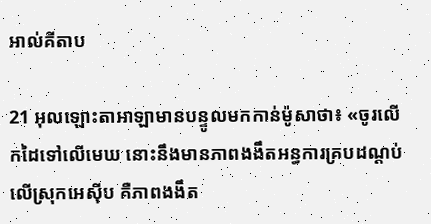អាល់គីតាប

21 អុលឡោះ‌តាអាឡាមានបន្ទូលមកកាន់ម៉ូសាថា៖ «ចូរលើកដៃទៅលើមេឃ នោះនឹងមានភាពងងឹតអន្ធការគ្របដណ្តប់លើស្រុកអេស៊ីប គឺភាពងងឹត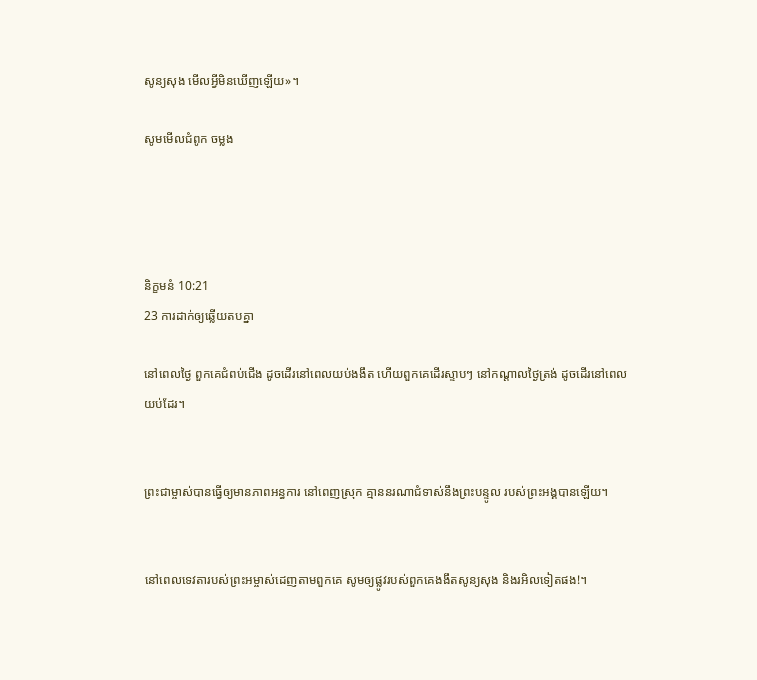សូន្យសុង មើលអ្វីមិនឃើញឡើយ»។

សូមមើលជំពូក ចម្លង




និក្ខមនំ 10:21
23 ការដាក់ឲ្យឆ្លើយតបគ្នា

នៅពេលថ្ងៃ ពួកគេជំពប់ជើង ដូចដើរនៅពេលយប់ងងឹត ហើយពួកគេដើរស្ទាបៗ នៅកណ្ដាលថ្ងៃត្រង់ ដូចដើរនៅពេលយប់ដែរ។


ព្រះ‌ជាម្ចាស់បានធ្វើឲ្យមានភាពអន្ធការ នៅពេញស្រុក គ្មាននរណាជំទាស់នឹងព្រះ‌បន្ទូល របស់ព្រះអង្គបានឡើយ។


នៅពេលទេវតារបស់ព្រះ‌អម្ចាស់ដេញតាមពួកគេ សូមឲ្យផ្លូវរបស់ពួកគេងងឹតសូន្យ‌សុង និងរអិលទៀតផង!។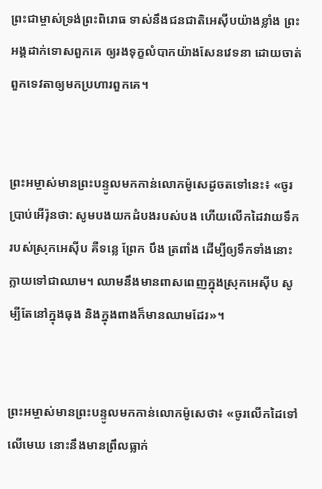ព្រះ‌ជាម្ចាស់ទ្រង់ព្រះ‌ពិរោធ ទាស់នឹងជន‌ជាតិអេស៊ីបយ៉ាងខ្លាំង ព្រះអង្គដាក់ទោសពួកគេ ឲ្យរងទុក្ខលំបាកយ៉ាងសែនវេទនា ដោយចាត់ពួកទេវតាឲ្យមកប្រហារពួកគេ។


ព្រះ‌អម្ចាស់មានព្រះ‌បន្ទូលមកកាន់លោកម៉ូសេដូចតទៅនេះ៖ «ចូរប្រាប់អើរ៉ុនថា: សូមបងយកដំបងរបស់បង ហើយលើកដៃវាយទឹករបស់ស្រុកអេស៊ីប គឺទន្លេ ព្រែក បឹង ត្រពាំង ដើម្បីឲ្យទឹកទាំងនោះក្លាយទៅជាឈាម។ ឈាមនឹងមានពាស‌ពេញក្នុងស្រុកអេស៊ីប សូម្បីតែនៅក្នុងធុង និងក្នុងពាងក៏មានឈាមដែរ»។


ព្រះ‌អម្ចាស់មានព្រះ‌បន្ទូលមកកាន់លោកម៉ូសេថា៖ «ចូរលើកដៃទៅលើមេឃ នោះនឹងមានព្រឹលធ្លាក់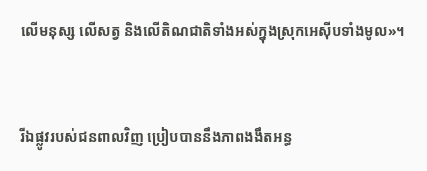លើមនុស្ស លើសត្វ និងលើតិណជាតិទាំងអស់ក្នុងស្រុកអេស៊ីបទាំងមូល»។


រីឯផ្លូវរបស់ជនពាលវិញ ប្រៀបបាននឹងភាពងងឹតអន្ធ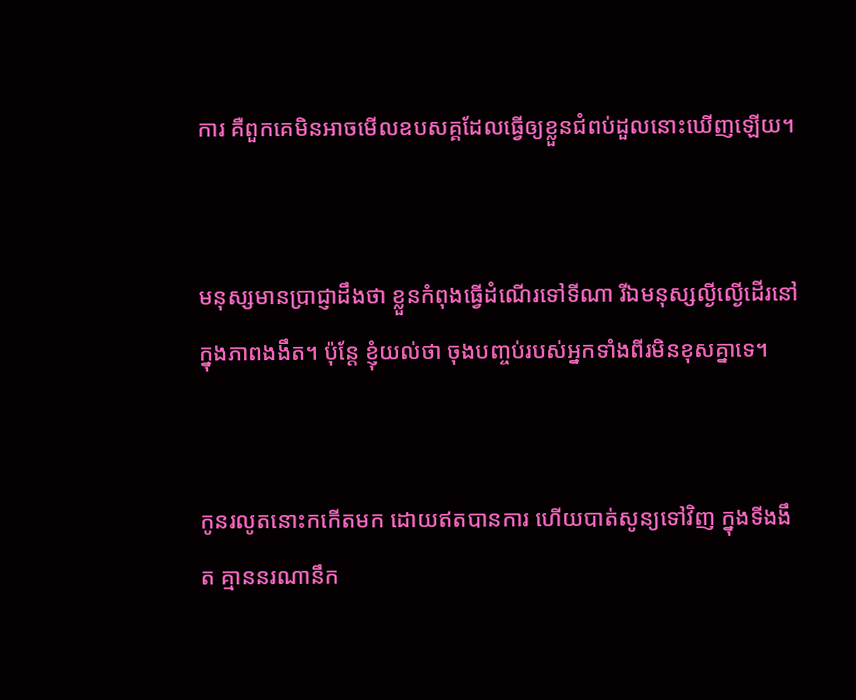ការ គឺពួកគេមិនអាចមើលឧបសគ្គដែលធ្វើឲ្យខ្លួនជំពប់ដួលនោះឃើញឡើយ។


មនុស្សមានប្រាជ្ញាដឹងថា ខ្លួនកំពុងធ្វើដំណើរទៅទីណា រីឯមនុស្សល្ងី‌ល្ងើដើរនៅក្នុងភាពងងឹត។ ប៉ុន្តែ ខ្ញុំយល់ថា ចុងបញ្ចប់របស់អ្នកទាំងពីរមិនខុសគ្នាទេ។


កូនរលូតនោះកកើតមក ដោយឥតបានការ ហើយបាត់សូន្យទៅវិញ ក្នុងទីងងឹត គ្មាននរណានឹក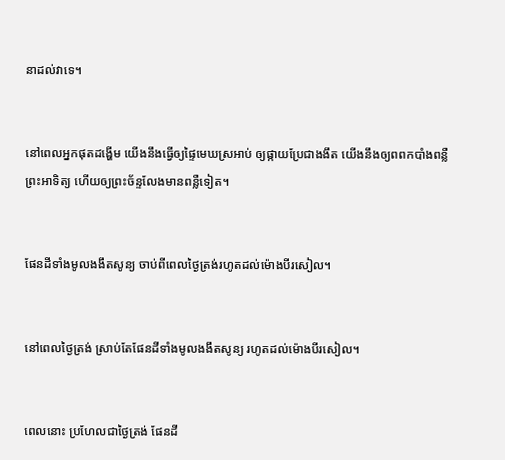នាដល់វាទេ។


នៅពេលអ្នកផុតដង្ហើម យើងនឹងធ្វើឲ្យផ្ទៃមេឃស្រអាប់ ឲ្យផ្កាយប្រែជាងងឹត យើងនឹងឲ្យពពកបាំងពន្លឺព្រះ‌អាទិត្យ ហើយឲ្យព្រះ‌ច័ន្ទលែងមានពន្លឺទៀត។


ផែនដីទាំងមូលងងឹតសូន្យ ចាប់ពីពេលថ្ងៃត្រង់រហូតដល់ម៉ោងបីរសៀល។


នៅពេលថ្ងៃត្រង់ ស្រាប់តែផែនដីទាំងមូលងងឹតសូន្យ រហូតដល់ម៉ោងបីរសៀល។


ពេលនោះ ប្រហែលជាថ្ងៃត្រង់ ផែនដី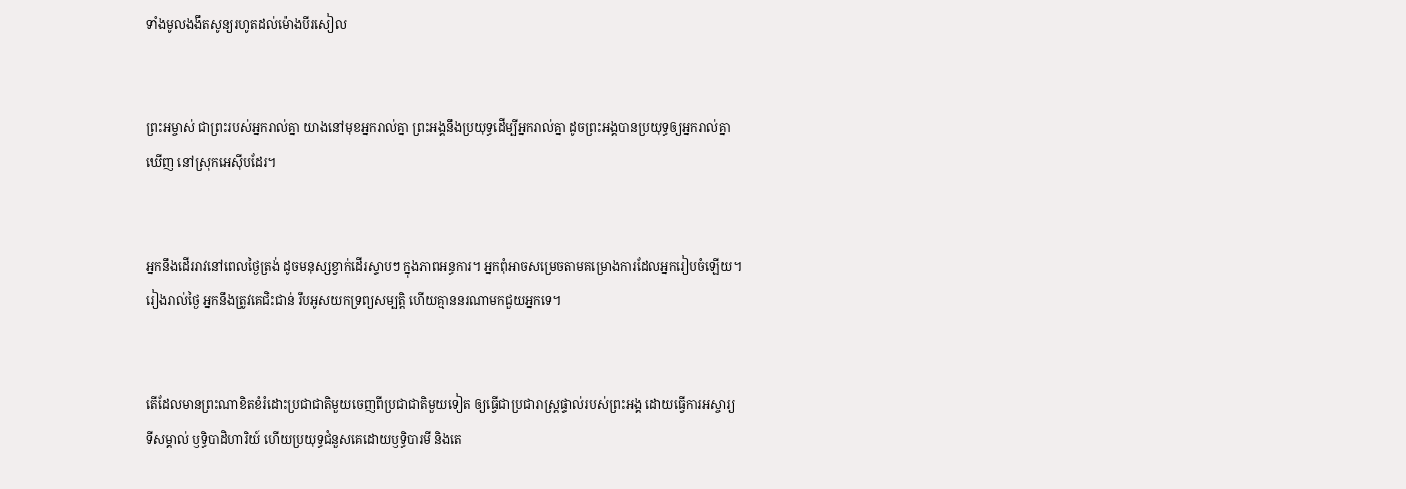ទាំងមូលងងឹតសូន្យរហូតដល់ម៉ោងបីរសៀល


ព្រះ‌អម្ចាស់ ជាព្រះរបស់អ្នករាល់គ្នា យាងនៅមុខអ្នករាល់គ្នា ព្រះអង្គនឹងប្រយុទ្ធដើម្បីអ្នករាល់គ្នា ដូចព្រះអង្គបានប្រយុទ្ធឲ្យអ្នករាល់គ្នាឃើញ នៅស្រុកអេស៊ីបដែរ។


អ្នកនឹងដើររាវនៅពេលថ្ងៃត្រង់ ដូចមនុស្សខ្វាក់ដើរស្ទាបៗ ក្នុងភាពអន្ធការ។ អ្នកពុំអាចសម្រេចតាមគម្រោង‌ការដែលអ្នករៀបចំឡើយ។ រៀងរាល់ថ្ងៃ អ្នកនឹងត្រូវគេជិះ‌ជាន់ រឹបអូសយកទ្រព្យសម្បត្តិ ហើយគ្មាននរណាមកជួយអ្នកទេ។


តើដែលមានព្រះណាខិត‌ខំរំដោះប្រជា‌ជាតិមួយចេញពីប្រជា‌ជាតិមួយទៀត ឲ្យធ្វើជាប្រជា‌រាស្ត្រផ្ទាល់របស់ព្រះអង្គ ដោយធ្វើការអស្ចារ្យ ទីសម្គាល់ ឫទ្ធិ‌បាដិ‌ហារិយ៍ ហើយប្រយុទ្ធជំនួសគេដោយឫទ្ធិ‌បារមី និងតេ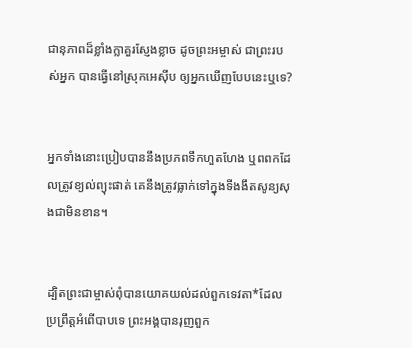ជា‌នុភាពដ៏ខ្លាំង‌ក្លាគួរស្ញែងខ្លាច ដូចព្រះ‌អម្ចាស់ ជាព្រះរបស់អ្នក បានធ្វើនៅស្រុកអេស៊ីប ឲ្យអ្នកឃើញបែបនេះឬទេ?


អ្នកទាំងនោះប្រៀបបាននឹងប្រភពទឹកហួត‌ហែង ឬពពកដែលត្រូវខ្យល់ព្យុះផាត់ គេនឹងត្រូវធ្លាក់ទៅក្នុងទីងងឹតសូន្យ‌សុងជាមិនខាន។


ដ្បិតព្រះ‌ជា‌ម្ចាស់ពុំបានយោគ‌យល់ដល់ពួកទេវតា*ដែលប្រព្រឹត្តអំពើបាបទេ ព្រះអង្គបានរុញពួក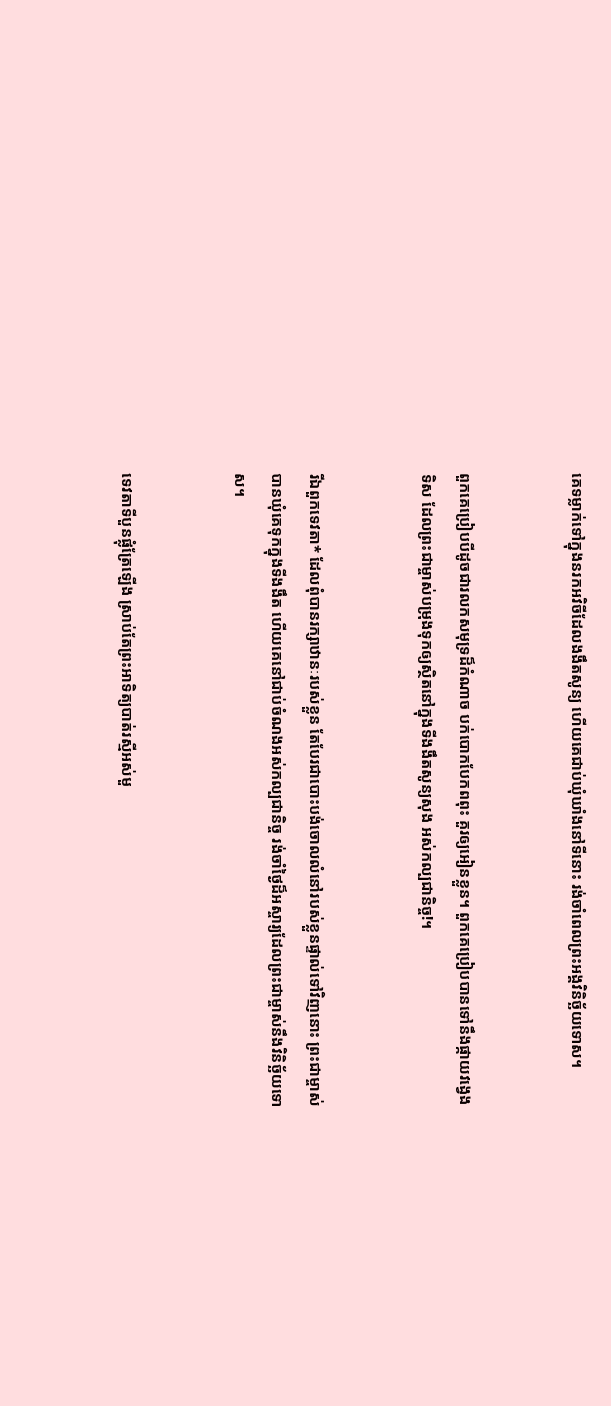គេទម្លាក់ទៅក្នុងនរកអវិចីដែលងងឹតសូន្យ ហើយគេជាប់ឃុំ‌ឃាំងនៅទីនោះ រង់‌ចាំពេលព្រះអង្គវិនិច្ឆ័យទោស។


ពួកគេប្រៀបបីដូចជារលកសមុទ្រដ៏កំណាច បក់បោកបែកពពុះ គួរឲ្យអៀនខ្លួន។ ពួកគេប្រៀបបានទៅនឹងផ្កាយវង្វេងទិស ដែលព្រះ‌ជា‌ម្ចាស់បម្រុងទុកឲ្យស្ថិតនៅក្នុងទីងងឹតសូន្យ‌សុង អស់‌កល្បជានិច្ច!។


រីឯពួកទេវតា* ដែលពុំបានរក្សាឋានៈរបស់ខ្លួន តែបែរជាបោះបង់ចោលលំ‌នៅរបស់ខ្លួនផ្ទាល់ទៅវិញនោះ ព្រះ‌ជា‌ម្ចាស់បានឃុំគេទុកក្នុងទីងងឹត ហើយគេនៅជាប់ចំណងអស់‌កល្បជានិច្ច រង់‌ចាំថ្ងៃដ៏អស្ចារ្យដែលព្រះ‌ជា‌ម្ចាស់នឹងវិនិច្ឆ័យទោស។


ទេវតាទីបួនផ្លុំត្រែឡើង ស្រាប់តែព្រះ‌អាទិត្យបាត់រស្មីអស់មួ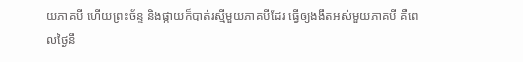យភាគបី ហើយព្រះ‌ច័ន្ទ និងផ្កាយក៏បាត់រស្មីមួយភាគបីដែរ ធ្វើឲ្យងងឹតអស់មួយភាគបី គឺពេលថ្ងៃនឹ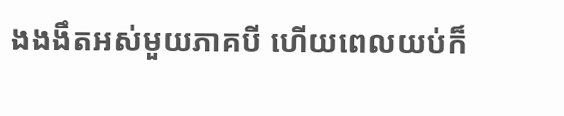ងងងឹតអស់មួយភាគបី ហើយពេលយប់ក៏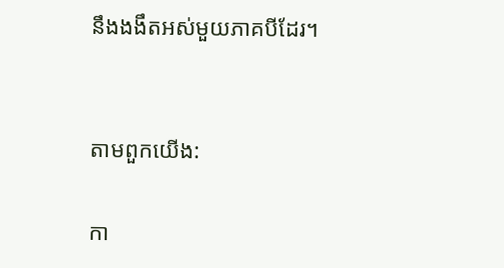នឹងងងឹតអស់មួយភាគបីដែរ។


តាមពួកយើង:

កា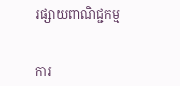រផ្សាយពាណិជ្ជកម្ម


ការ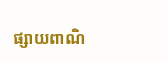ផ្សាយពាណិ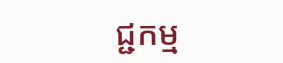ជ្ជកម្ម